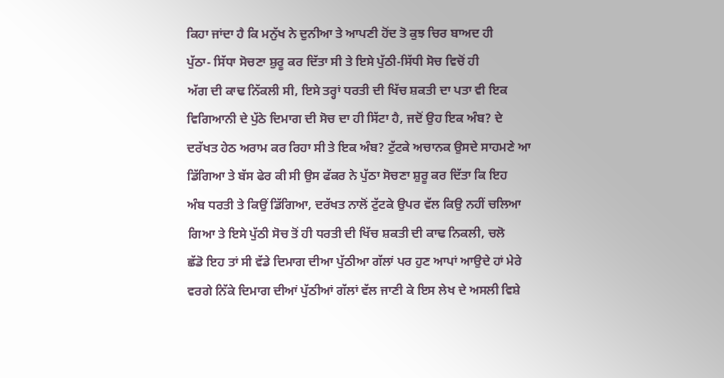ਕਿਹਾ ਜਾਂਦਾ ਹੈ ਕਿ ਮਨੁੱਖ ਨੇ ਦੁਨੀਆ ਤੇ ਆਪਣੀ ਹੋਂਦ ਤੋ ਕੁਝ ਚਿਰ ਬਾਅਦ ਹੀ
ਪੁੱਠਾ- ਸਿੱਧਾ ਸੋਚਣਾ ਸ਼ੁਰੂ ਕਰ ਦਿੱਤਾ ਸੀ ਤੇ ਇਸੇ ਪੁੱਠੀ-ਸਿੱਧੀ ਸੋਚ ਵਿਚੋਂ ਹੀ
ਅੱਗ ਦੀ ਕਾਢ ਨਿੱਕਲੀ ਸੀ, ਇਸੇ ਤਰ੍ਹਾਂ ਧਰਤੀ ਦੀ ਖਿੱਚ ਸ਼ਕਤੀ ਦਾ ਪਤਾ ਵੀ ਇਕ
ਵਿਗਿਆਨੀ ਦੇ ਪੁੱਠੇ ਦਿਮਾਗ ਦੀ ਸੋਚ ਦਾ ਹੀ ਸਿੱਟਾ ਹੈ, ਜਦੋਂ ਉਹ ਇਕ ਅੰਬ? ਦੇ
ਦਰੱਖਤ ਹੇਠ ਅਰਾਮ ਕਰ ਰਿਹਾ ਸੀ ਤੇ ਇਕ ਅੰਬ? ਟੁੱਟਕੇ ਅਚਾਨਕ ਉਸਦੇ ਸਾਹਮਣੇ ਆ
ਡਿੱਗਿਆ ਤੇ ਬੱਸ ਫੇਰ ਕੀ ਸੀ ਉਸ ਫੱਕਰ ਨੇ ਪੁੱਠਾ ਸੋਚਣਾ ਸ਼ੁਰੂ ਕਰ ਦਿੱਤਾ ਕਿ ਇਹ
ਅੰਬ ਧਰਤੀ ਤੇ ਕਿਉਂ ਡਿੱਗਿਆ, ਦਰੱਖਤ ਨਾਲੋਂ ਟੁੱਟਕੇ ਉਪਰ ਵੱਲ ਕਿਉ ਨਹੀਂ ਚਲਿਆ
ਗਿਆ ਤੇ ਇਸੇ ਪੁੱਠੀ ਸੋਚ ਤੋਂ ਹੀ ਧਰਤੀ ਦੀ ਖਿੱਚ ਸ਼ਕਤੀ ਦੀ ਕਾਢ ਨਿਕਲੀ, ਚਲੋ
ਛੱਡੋ ਇਹ ਤਾਂ ਸੀ ਵੱਡੇ ਦਿਮਾਗ ਦੀਆ ਪੁੱਠੀਆ ਗੱਲਾਂ ਪਰ ਹੁਣ ਆਪਾਂ ਆਉਦੇ ਹਾਂ ਮੇਰੇ
ਵਰਗੇ ਨਿੱਕੇ ਦਿਮਾਗ ਦੀਆਂ ਪੁੱਠੀਆਂ ਗੱਲਾਂ ਵੱਲ ਜਾਣੀ ਕੇ ਇਸ ਲੇਖ ਦੇ ਅਸਲੀ ਵਿਸ਼ੇ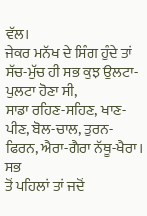ਵੱਲ।
ਜੇਕਰ ਮਨੱਖ ਦੇ ਸਿੰਗ ਹੁੰਦੇ ਤਾਂ ਸੱਚ-ਮੁੱਚ ਹੀ ਸਭ ਕੁਝ ਉਲਟਾ-ਪੁਲਟਾ ਹੋਣਾ ਸੀ,
ਸਾਡਾ ਰਹਿਣ-ਸਹਿਣ, ਖਾਣ-ਪੀਣ, ਬੋਲ-ਚਾਲ, ਤੁਰਨ-ਫਿਰਨ, ਐਰਾ-ਗੈਰਾ ਨੱਥੂ-ਖੈਰਾ। ਸਭ
ਤੋਂ ਪਹਿਲਾਂ ਤਾਂ ਜਦੋਂ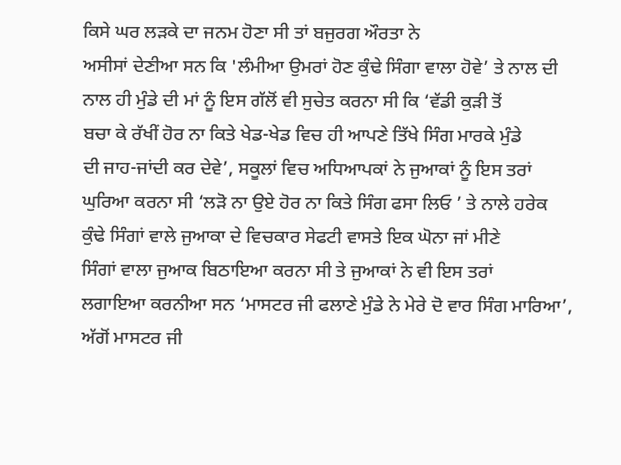ਕਿਸੇ ਘਰ ਲੜਕੇ ਦਾ ਜਨਮ ਹੋਣਾ ਸੀ ਤਾਂ ਬਜੁਰਗ ਔਰਤਾ ਨੇ
ਅਸੀਸਾਂ ਦੇਣੀਆ ਸਨ ਕਿ 'ਲੰਮੀਆ ਉਮਰਾਂ ਹੋਣ ਕੁੰਢੇ ਸਿੰਗਾ ਵਾਲਾ ਹੋਵੇ’ ਤੇ ਨਾਲ ਦੀ
ਨਾਲ ਹੀ ਮੁੰਡੇ ਦੀ ਮਾਂ ਨੂੰ ਇਸ ਗੱਲੋਂ ਵੀ ਸੁਚੇਤ ਕਰਨਾ ਸੀ ਕਿ ‘ਵੱਡੀ ਕੁੜੀ ਤੋਂ
ਬਚਾ ਕੇ ਰੱਖੀਂ ਹੋਰ ਨਾ ਕਿਤੇ ਖੇਡ-ਖੇਡ ਵਿਚ ਹੀ ਆਪਣੇ ਤਿੱਖੇ ਸਿੰਗ ਮਾਰਕੇ ਮੁੰਡੇ
ਦੀ ਜਾਹ-ਜਾਂਦੀ ਕਰ ਦੇਵੇ’, ਸਕੂਲਾਂ ਵਿਚ ਅਧਿਆਪਕਾਂ ਨੇ ਜੁਆਕਾਂ ਨੂੰ ਇਸ ਤਰਾਂ
ਘੁਰਿਆ ਕਰਨਾ ਸੀ ‘ਲੜੋ ਨਾ ਉਏ ਹੋਰ ਨਾ ਕਿਤੇ ਸਿੰਗ ਫਸਾ ਲਿਓ ’ ਤੇ ਨਾਲੇ ਹਰੇਕ
ਕੁੰਢੇ ਸਿੰਗਾਂ ਵਾਲੇ ਜੁਆਕਾ ਦੇ ਵਿਚਕਾਰ ਸੇਫਟੀ ਵਾਸਤੇ ਇਕ ਘੋਨਾ ਜਾਂ ਮੀਣੇ
ਸਿੰਗਾਂ ਵਾਲਾ ਜੁਆਕ ਬਿਠਾਇਆ ਕਰਨਾ ਸੀ ਤੇ ਜੁਆਕਾਂ ਨੇ ਵੀ ਇਸ ਤਰਾਂ
ਲਗਾਇਆ ਕਰਨੀਆ ਸਨ ‘ਮਾਸਟਰ ਜੀ ਫਲਾਣੇ ਮੁੰਡੇ ਨੇ ਮੇਰੇ ਦੋ ਵਾਰ ਸਿੰਗ ਮਾਰਿਆ’,
ਅੱਗੋਂ ਮਾਸਟਰ ਜੀ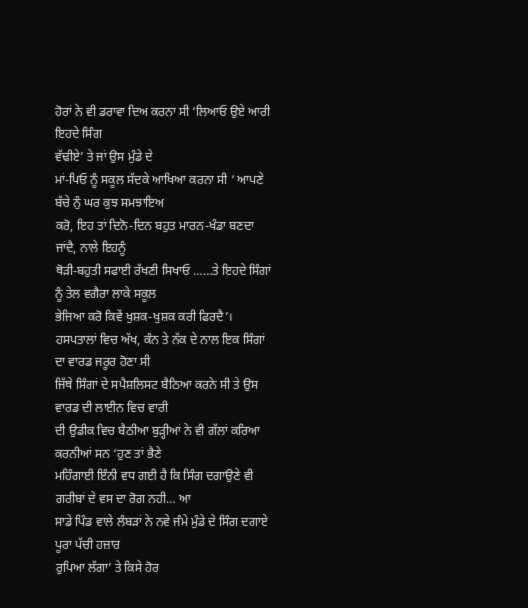ਹੋਰਾਂ ਨੇ ਵੀ ਡਰਾਵਾ ਦਿਅ ਕਰਨਾ ਸੀ ‘ਲਿਆਓ ਉਏ ਆਰੀ ਇਹਦੇ ਸਿੰਗ
ਵੱਢੀਏ’ ਤੇ ਜਾਂ ਉਸ ਮੁੰਡੇ ਦੇ
ਮਾਂ-ਪਿਓ ਨੂੰ ਸਕੂਲ ਸੱਦਕੇ ਆਖਿਆ ਕਰਨਾ ਸੀ ‘ ਆਪਣੇ ਬੱਚੇ ਨੁੰ ਘਰ ਕੁਝ ਸਮਝਾਇਅ
ਕਰੋ, ਇਹ ਤਾਂ ਦਿਨੋ-ਦਿਨ ਬਹੁਤ ਮਾਰਨ-ਖੰਡਾ ਬਣਦਾ ਜਾਂਦੈ, ਨਾਲੇ ਇਹਨੂੰ
ਥੋੜੀ-ਬਹੁਤੀ ਸਫਾਈ ਰੱਖਣੀ ਸਿਖਾਓ ……ਤੇ ਇਹਦੇ ਸਿੰਗਾਂ ਨੂੰ ਤੇਲ ਵਗੈਰਾ ਲਾਕੇ ਸਕੂਲ
ਭੇਜਿਆ ਕਰੋ ਕਿਵੇਂ ਖੁਸ਼ਕ-ਖੁਸ਼ਕ ਕਰੀ ਫਿਰਦੈ’।
ਹਸਪਤਾਲਾਂ ਵਿਚ ਅੱਖ, ਕੰਨ ਤੇ ਨੱਕ ਦੇ ਨਾਲ ਇਕ ਸਿੰਗਾਂ ਦਾ ਵਾਰਡ ਜਰੂਰ ਹੋਣਾ ਸੀ
ਜਿੱਥੇ ਸਿੰਗਾਂ ਦੇ ਸਪੈਸ਼ਲਿਸਟ ਬੈਠਿਆ ਕਰਨੇ ਸੀ ਤੇ ਉਸ ਵਾਰਡ ਦੀ ਲਾਈਨ ਵਿਚ ਵਾਰੀ
ਦੀ ਉਡੀਕ ਵਿਚ ਬੈਠੀਆ ਬੁੜ੍ਹੀਆਂ ਨੇ ਵੀ ਗੱਲਾਂ ਕਰਿਆ ਕਰਨੀਆਂ ਸਨ ‘ਹੁਣ ਤਾਂ ਭੈਣੇ
ਮਹਿੰਗਾਈ ਇੰਨੀ ਵਧ ਗਈ ਹੈ ਕਿ ਸਿੰਗ ਦਗਾਉਣੇ ਵੀ ਗਰੀਬਾਂ ਦੇ ਵਸ ਦਾ ਰੋਗ ਨਹੀ… ਆ
ਸਾਡੇ ਪਿੰਡ ਵਾਲੇ ਲੰਬੜਾਂ ਨੇ ਨਵੇ ਜੰਮੇ ਮੁੰਡੇ ਦੇ ਸਿੰਗ ਦਗਾਏ ਪੂਰਾ ਪੱਚੀ ਹਜ਼ਾਰ
ਰੁਪਿਆ ਲੱਗਾ’ ਤੇ ਕਿਸੇ ਹੋਰ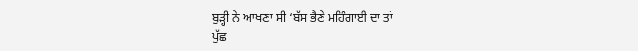ਬੁੜ੍ਹੀ ਨੇ ਆਖਣਾ ਸੀ ‘ਬੱਸ ਭੈਣੇ ਮਹਿੰਗਾਈ ਦਾ ਤਾਂ
ਪੁੱਛ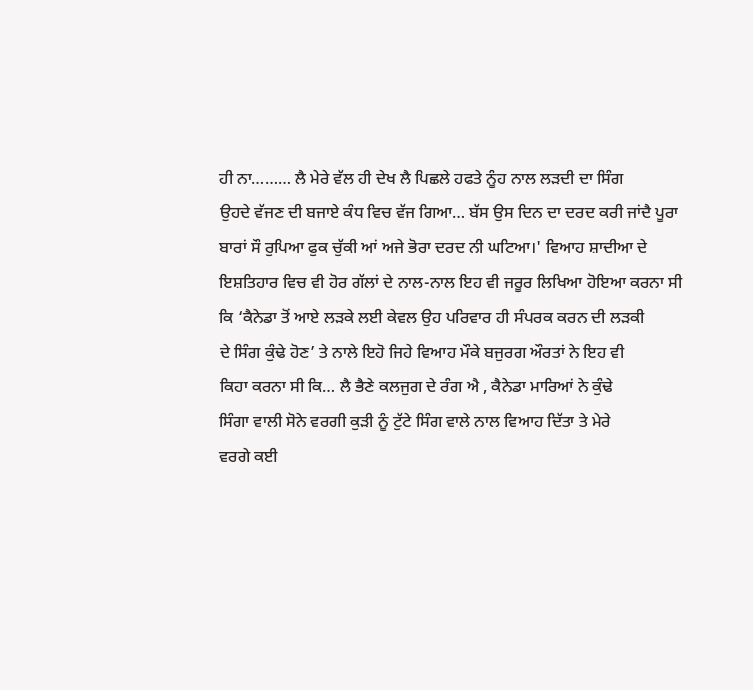ਹੀ ਨਾ……… ਲੈ ਮੇਰੇ ਵੱਲ ਹੀ ਦੇਖ ਲੈ ਪਿਛਲੇ ਹਫਤੇ ਨੂੰਹ ਨਾਲ ਲੜਦੀ ਦਾ ਸਿੰਗ
ਉਹਦੇ ਵੱਜਣ ਦੀ ਬਜਾਏ ਕੰਧ ਵਿਚ ਵੱਜ ਗਿਆ… ਬੱਸ ਉਸ ਦਿਨ ਦਾ ਦਰਦ ਕਰੀ ਜਾਂਦੈ ਪੂਰਾ
ਬਾਰਾਂ ਸੌ ਰੁਪਿਆ ਫੁਕ ਚੁੱਕੀ ਆਂ ਅਜੇ ਭੋਰਾ ਦਰਦ ਨੀ ਘਟਿਆ।' ਵਿਆਹ ਸ਼ਾਦੀਆ ਦੇ
ਇਸ਼ਤਿਹਾਰ ਵਿਚ ਵੀ ਹੋਰ ਗੱਲਾਂ ਦੇ ਨਾਲ-ਨਾਲ ਇਹ ਵੀ ਜਰੂਰ ਲਿਖਿਆ ਹੋਇਆ ਕਰਨਾ ਸੀ
ਕਿ ‘ਕੈਨੇਡਾ ਤੋਂ ਆਏ ਲੜਕੇ ਲਈ ਕੇਵਲ ਉਹ ਪਰਿਵਾਰ ਹੀ ਸੰਪਰਕ ਕਰਨ ਦੀ ਲੜਕੀ
ਦੇ ਸਿੰਗ ਕੁੰਢੇ ਹੋਣ’ ਤੇ ਨਾਲੇ ਇਹੋ ਜਿਹੇ ਵਿਆਹ ਮੌਕੇ ਬਜੁਰਗ ਔਰਤਾਂ ਨੇ ਇਹ ਵੀ
ਕਿਹਾ ਕਰਨਾ ਸੀ ਕਿ… ਲੈ ਭੈਣੇ ਕਲਜੁਗ ਦੇ ਰੰਗ ਐ , ਕੈਨੇਡਾ ਮਾਰਿਆਂ ਨੇ ਕੁੰਢੇ
ਸਿੰਗਾ ਵਾਲੀ ਸੋਨੇ ਵਰਗੀ ਕੁੜੀ ਨੂੰ ਟੁੱਟੇ ਸਿੰਗ ਵਾਲੇ ਨਾਲ ਵਿਆਹ ਦਿੱਤਾ ਤੇ ਮੇਰੇ
ਵਰਗੇ ਕਈ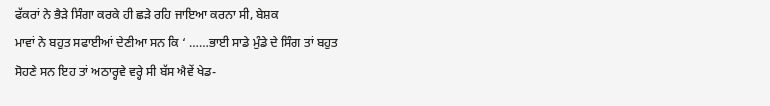ਫੱਕਰਾਂ ਨੇ ਭੈੜੇ ਸਿੰਗਾ ਕਰਕੇ ਹੀ ਛੜੇ ਰਹਿ ਜਾਇਆ ਕਰਨਾ ਸੀ, ਬੇਸ਼ਕ
ਮਾਵਾਂ ਨੇ ਬਹੁਤ ਸਫਾਈਆਂ ਦੇਣੀਆ ਸਨ ਕਿ ‘ ……ਭਾਈ ਸਾਡੇ ਮੁੰਡੇ ਦੇ ਸਿੰਗ ਤਾਂ ਬਹੁਤ
ਸੋਹਣੇ ਸਨ ਇਹ ਤਾਂ ਅਠਾਰ੍ਹਵੇ ਵਰ੍ਹੇ ਸੀ ਬੱਸ ਐਵੇਂ ਖੇਡ-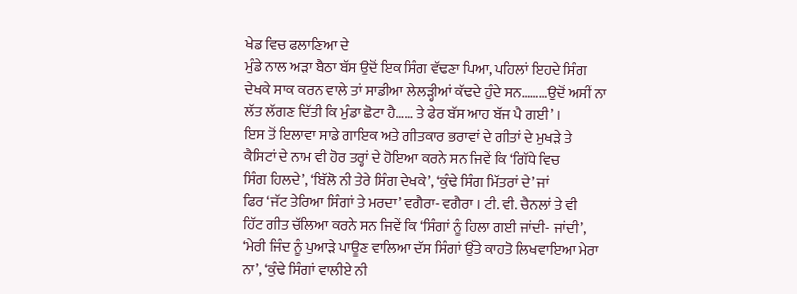ਖੇਡ ਵਿਚ ਫਲਾਣਿਆ ਦੇ
ਮੁੰਡੇ ਨਾਲ ਅੜਾ ਬੈਠਾ ਬੱਸ ਉਦੋਂ ਇਕ ਸਿੰਗ ਵੱਢਣਾ ਪਿਆ, ਪਹਿਲਾਂ ਇਹਦੇ ਸਿੰਗ
ਦੇਖਕੇ ਸਾਕ ਕਰਨ ਵਾਲੇ ਤਾਂ ਸਾਡੀਆ ਲੇਲੜ੍ਹੀਆਂ ਕੱਢਦੇ ਹੁੰਦੇ ਸਨ………ਉਦੋਂ ਅਸੀਂ ਨਾ
ਲੱਤ ਲੱਗਣ ਦਿੱਤੀ ਕਿ ਮੁੰਡਾ ਛੋਟਾ ਹੈ…… ਤੇ ਫੇਰ ਬੱਸ ਆਹ ਬੱਜ ਪੈ ਗਈ’ ।
ਇਸ ਤੋਂ ਇਲਾਵਾ ਸਾਡੇ ਗਾਇਕ ਅਤੇ ਗੀਤਕਾਰ ਭਰਾਵਾਂ ਦੇ ਗੀਤਾਂ ਦੇ ਮੁਖੜੇ ਤੇ
ਕੈਸਿਟਾਂ ਦੇ ਨਾਮ ਵੀ ਹੋਰ ਤਰ੍ਹਾਂ ਦੇ ਹੋਇਆ ਕਰਨੇ ਸਨ ਜਿਵੇਂ ਕਿ ‘ਗਿੱਧੇ ਵਿਚ
ਸਿੰਗ ਹਿਲਦੇ’, ‘ਬਿੱਲੋ ਨੀ ਤੇਰੇ ਸਿੰਗ ਦੇਖਕੇ’, ‘ਕੁੰਢੇ ਸਿੰਗ ਮਿੱਤਰਾਂ ਦੇ’ ਜਾਂ
ਫਿਰ ‘ਜੱਟ ਤੇਰਿਆ ਸਿੰਗਾਂ ਤੇ ਮਰਦਾ’ ਵਗੈਰਾ- ਵਗੈਰਾ । ਟੀ. ਵੀ. ਚੈਨਲਾਂ ਤੇ ਵੀ
ਹਿੱਟ ਗੀਤ ਚੱਲਿਆ ਕਰਨੇ ਸਨ ਜਿਵੇਂ ਕਿ ‘ਸਿੰਗਾਂ ਨੂੰ ਹਿਲਾ ਗਈ ਜਾਂਦੀ- ਜਾਂਦੀ’,
‘ਮੇਰੀ ਜਿੰਦ ਨੂੰ ਪੁਆੜੇ ਪਾਊਣ ਵਾਲਿਆ ਦੱਸ ਸਿੰਗਾਂ ਉੱਤੇ ਕਾਹਤੋ ਲਿਖਵਾਇਆ ਮੇਰਾ
ਨਾ’, ‘ਕੁੰਢੇ ਸਿੰਗਾਂ ਵਾਲੀਏ ਨੀ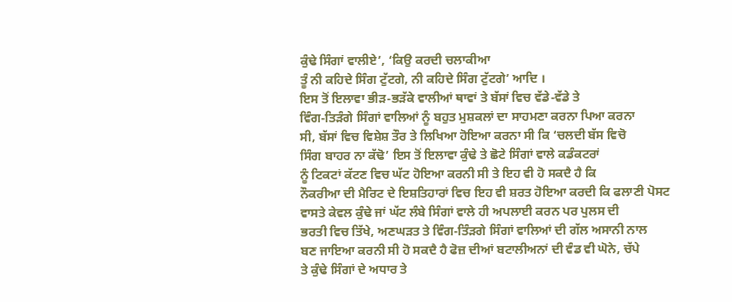ਕੁੰਢੇ ਸਿੰਗਾਂ ਵਾਲੀਏ’, ‘ਕਿਉ ਕਰਦੀ ਚਲਾਕੀਆ
ਤੂੰ ਨੀ ਕਹਿਦੇ ਸਿੰਗ ਟੁੱਟਗੇ, ਨੀ ਕਹਿਦੇ ਸਿੰਗ ਟੁੱਟਗੇ’ ਆਦਿ ।
ਇਸ ਤੋਂ ਇਲਾਵਾ ਭੀੜ-ਭੜੱਕੇ ਵਾਲੀਆਂ ਥਾਵਾਂ ਤੇ ਬੱਸਾਂ ਵਿਚ ਵੱਡੇ-ਵੱਡੇ ਤੇ
ਵਿੰਗ-ਤਿੜੰਗੇ ਸਿੰਗਾਂ ਵਾਲਿਆਂ ਨੂੰ ਬਹੁਤ ਮੁਸ਼ਕਲਾਂ ਦਾ ਸਾਹਮਣਾ ਕਰਨਾ ਪਿਆ ਕਰਨਾ
ਸੀ, ਬੱਸਾਂ ਵਿਚ ਵਿਸ਼ੇਸ਼ ਤੌਰ ਤੇ ਲਿਖਿਆ ਹੋਇਆ ਕਰਨਾ ਸੀ ਕਿ ‘ਚਲਦੀ ਬੱਸ ਵਿਚੋ
ਸਿੰਗ ਬਾਹਰ ਨਾ ਕੱਢੋ’ ਇਸ ਤੋਂ ਇਲਾਵਾ ਕੁੰਢੇ ਤੇ ਛੋਟੇ ਸਿੰਗਾਂ ਵਾਲੇ ਕਡੰਕਟਰਾਂ
ਨੂੰ ਟਿਕਟਾਂ ਕੱਟਣ ਵਿਚ ਘੱਟ ਹੋਇਆ ਕਰਨੀ ਸੀ ਤੇ ਇਹ ਵੀ ਹੋ ਸਕਦੈ ਹੈ ਕਿ
ਨੌਕਰੀਆ ਦੀ ਮੈਰਿਟ ਦੇ ਇਸ਼ਤਿਹਾਰਾਂ ਵਿਚ ਇਹ ਵੀ ਸ਼ਰਤ ਹੋਇਆ ਕਰਦੀ ਕਿ ਫਲਾਣੀ ਪੋਸਟ
ਵਾਸਤੇ ਕੇਵਲ ਕੁੰਢੇ ਜਾਂ ਘੱਟ ਲੰਬੇ ਸਿੰਗਾਂ ਵਾਲੇ ਹੀ ਅਪਲਾਈ ਕਰਨ ਪਰ ਪੁਲਸ ਦੀ
ਭਰਤੀ ਵਿਚ ਤਿੱਖੇ, ਅਣਘੜਤ ਤੇ ਵਿੰਗ-ਤਿੰੜਗੇ ਸਿੰਗਾਂ ਵਾਲਿਆਂ ਦੀ ਗੱਲ ਅਸਾਨੀ ਨਾਲ
ਬਣ ਜਾਇਆ ਕਰਨੀ ਸੀ ਹੋ ਸਕਦੈ ਹੈ ਫੋਜ਼ ਦੀਆਂ ਬਟਾਲੀਅਨਾਂ ਦੀ ਵੰਡ ਵੀ ਘੋਨੇ, ਚੱਪੇ
ਤੇ ਕੁੰਢੇ ਸਿੰਗਾਂ ਦੇ ਅਧਾਰ ਤੇ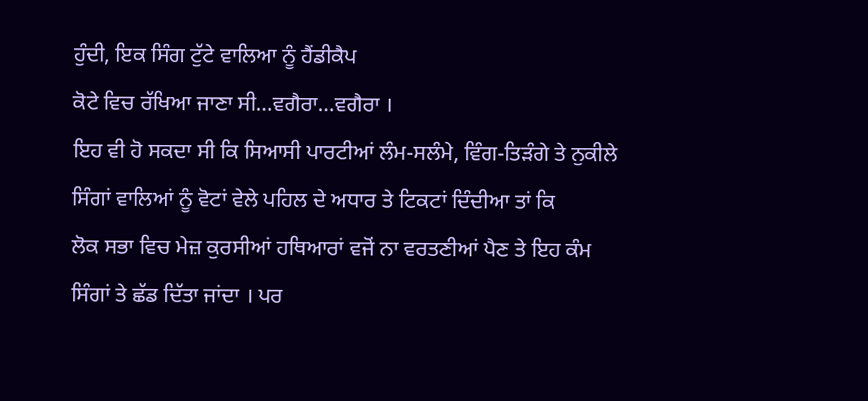ਹੁੰਦੀ, ਇਕ ਸਿੰਗ ਟੁੱਟੇ ਵਾਲਿਆ ਨੂੰ ਹੈਂਡੀਕੈਪ
ਕੋਟੇ ਵਿਚ ਰੱਖਿਆ ਜਾਣਾ ਸੀ…ਵਗੈਰਾ…ਵਗੈਰਾ ।
ਇਹ ਵੀ ਹੋ ਸਕਦਾ ਸੀ ਕਿ ਸਿਆਸੀ ਪਾਰਟੀਆਂ ਲੰਮ-ਸਲੰਮੇ, ਵਿੰਗ-ਤਿੜੰਗੇ ਤੇ ਨੁਕੀਲੇ
ਸਿੰਗਾਂ ਵਾਲਿਆਂ ਨੂੰ ਵੋਟਾਂ ਵੇਲੇ ਪਹਿਲ ਦੇ ਅਧਾਰ ਤੇ ਟਿਕਟਾਂ ਦਿੰਦੀਆ ਤਾਂ ਕਿ
ਲੋਕ ਸਭਾ ਵਿਚ ਮੇਜ਼ ਕੁਰਸੀਆਂ ਹਥਿਆਰਾਂ ਵਜੋਂ ਨਾ ਵਰਤਣੀਆਂ ਪੈਣ ਤੇ ਇਹ ਕੰਮ
ਸਿੰਗਾਂ ਤੇ ਛੱਡ ਦਿੱਤਾ ਜਾਂਦਾ । ਪਰ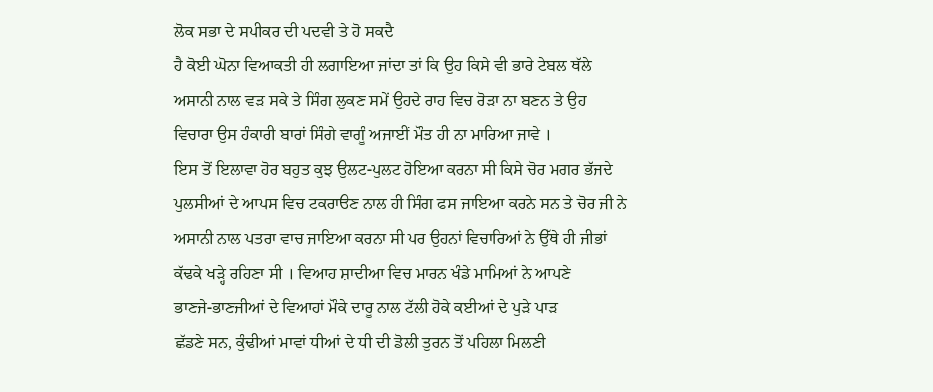ਲੋਕ ਸਭਾ ਦੇ ਸਪੀਕਰ ਦੀ ਪਦਵੀ ਤੇ ਹੋ ਸਕਦੈ
ਹੈ ਕੋਈ ਘੋਨਾ ਵਿਆਕਤੀ ਹੀ ਲਗਾਇਆ ਜਾਂਦਾ ਤਾਂ ਕਿ ਉਹ ਕਿਸੇ ਵੀ ਭਾਰੇ ਟੇਬਲ ਥੱਲੇ
ਅਸਾਨੀ ਨਾਲ ਵੜ ਸਕੇ ਤੇ ਸਿੰਗ ਲੁਕਣ ਸਮੇਂ ਉਹਦੇ ਰਾਹ ਵਿਚ ਰੋੜਾ ਨਾ ਬਣਨ ਤੇ ਉਹ
ਵਿਚਾਰਾ ਉਸ ਹੰਕਾਰੀ ਬਾਰਾਂ ਸਿੰਗੇ ਵਾਗੂੰ ਅਜਾਈਂ ਮੌਤ ਹੀ ਨਾ ਮਾਰਿਆ ਜਾਵੇ ।
ਇਸ ਤੋਂ ਇਲਾਵਾ ਹੋਰ ਬਹੁਤ ਕੁਝ ਉਲਟ-ਪੁਲਟ ਹੋਇਆ ਕਰਨਾ ਸੀ ਕਿਸੇ ਚੋਰ ਮਗਰ ਭੱਜਦੇ
ਪੁਲਸੀਆਂ ਦੇ ਆਪਸ ਵਿਚ ਟਕਰਾੳਣ ਨਾਲ ਹੀ ਸਿੰਗ ਫਸ ਜਾਇਆ ਕਰਨੇ ਸਨ ਤੇ ਚੋਰ ਜੀ ਨੇ
ਅਸਾਨੀ ਨਾਲ ਪਤਰਾ ਵਾਚ ਜਾਇਆ ਕਰਨਾ ਸੀ ਪਰ ਉਹਨਾਂ ਵਿਚਾਰਿਆਂ ਨੇ ਉੱਥੇ ਹੀ ਜੀਭਾਂ
ਕੱਢਕੇ ਖੜ੍ਹੇ ਰਹਿਣਾ ਸੀ । ਵਿਆਹ ਸ਼ਾਦੀਆ ਵਿਚ ਮਾਰਨ ਖੰਡੇ ਮਾਮਿਆਂ ਨੇ ਆਪਣੇ
ਭਾਣਜੇ-ਭਾਣਜੀਆਂ ਦੇ ਵਿਆਹਾਂ ਮੌਕੇ ਦਾਰੂ ਨਾਲ ਟੱਲੀ ਹੋਕੇ ਕਈਆਂ ਦੇ ਪੁੜੇ ਪਾੜ
ਛੱਡਣੇ ਸਨ, ਕੁੰਢੀਆਂ ਮਾਵਾਂ ਧੀਆਂ ਦੇ ਧੀ ਦੀ ਡੋਲੀ ਤੁਰਨ ਤੋਂ ਪਹਿਲਾ ਮਿਲਣੀ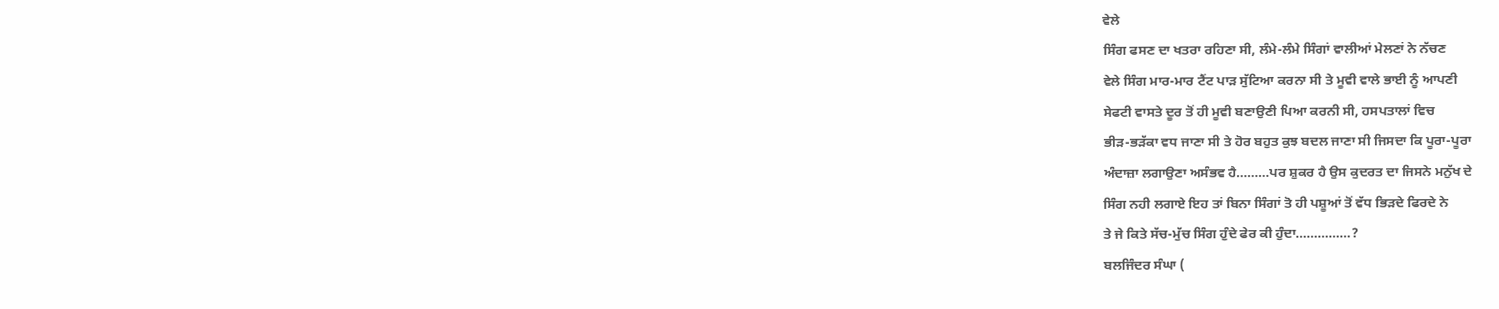ਵੇਲੇ
ਸਿੰਗ ਫਸਣ ਦਾ ਖਤਰਾ ਰਹਿਣਾ ਸੀ, ਲੰਮੇ-ਲੰਮੇ ਸਿੰਗਾਂ ਵਾਲੀਆਂ ਮੇਲਣਾਂ ਨੇ ਨੱਚਣ
ਵੇਲੇ ਸਿੰਗ ਮਾਰ-ਮਾਰ ਟੈਂਟ ਪਾੜ ਸੁੱਟਿਆ ਕਰਨਾ ਸੀ ਤੇ ਮੂਵੀ ਵਾਲੇ ਭਾਈ ਨੂੰ ਆਪਣੀ
ਸੇਫਟੀ ਵਾਸਤੇ ਦੂਰ ਤੋਂ ਹੀ ਮੂਵੀ ਬਣਾਉਣੀ ਪਿਆ ਕਰਨੀ ਸੀ, ਹਸਪਤਾਲਾਂ ਵਿਚ
ਭੀੜ-ਭੜੱਕਾ ਵਧ ਜਾਣਾ ਸੀ ਤੇ ਹੋਰ ਬਹੁਤ ਕੁਝ ਬਦਲ ਜਾਣਾ ਸੀ ਜਿਸਦਾ ਕਿ ਪੂਰਾ-ਪੂਰਾ
ਅੰਦਾਜ਼ਾ ਲਗਾਉਣਾ ਅਸੰਭਵ ਹੈ………ਪਰ ਸ਼ੁਕਰ ਹੈ ਉਸ ਕੁਦਰਤ ਦਾ ਜਿਸਨੇ ਮਨੁੱਖ ਦੇ
ਸਿੰਗ ਨਹੀ ਲਗਾਏ ਇਹ ਤਾਂ ਬਿਨਾ ਸਿੰਗਾਂ ਤੋ ਹੀ ਪਸ਼ੂਆਂ ਤੋਂ ਵੱਧ ਭਿੜਦੇ ਫਿਰਦੇ ਨੇ
ਤੇ ਜੇ ਕਿਤੇ ਸੱਚ-ਮੁੱਚ ਸਿੰਗ ਹੁੰਦੇ ਫੇਰ ਕੀ ਹੁੰਦਾ……………?
ਬਲਜਿੰਦਰ ਸੰਘਾ (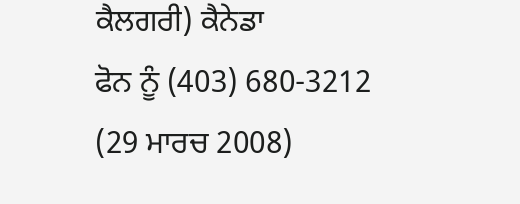ਕੈਲਗਰੀ) ਕੈਨੇਡਾ
ਫੋਨ ਨੂੰ (403) 680-3212
(29 ਮਾਰਚ 2008)